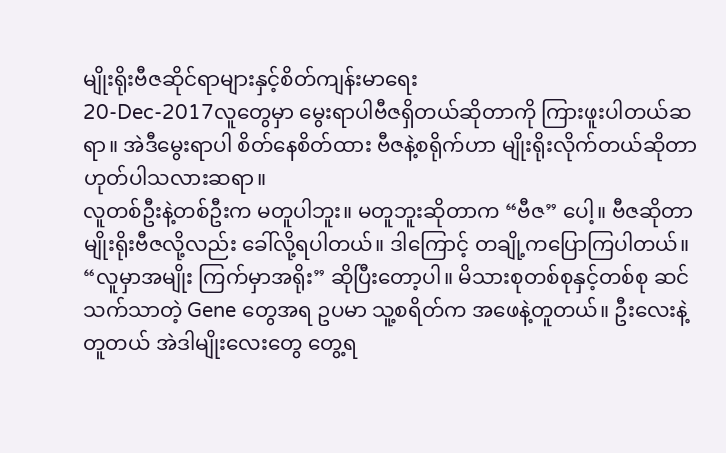မျိုးရိုးဗီဇဆိုင်ရာများနှင့်စိတ်ကျန်းမာရေး
20-Dec-2017လူတွေမှာ မွေးရာပါဗီဇရှိတယ်ဆိုတာကို ကြားဖူးပါတယ်ဆရာ။ အဲဒီမွေးရာပါ စိတ်နေစိတ်ထား ဗီဇနဲ့စရိုက်ဟာ မျိုးရိုးလိုက်တယ်ဆိုတာ ဟုတ်ပါသလားဆရာ။
လူတစ်ဦးနဲ့တစ်ဦးက မတူပါဘူး။ မတူဘူးဆိုတာက “ဗီဇ” ပေါ့။ ဗီဇဆိုတာ မျိုးရိုးဗီဇလို့လည်း ခေါ်လို့ရပါတယ်။ ဒါကြောင့် တချို့ကပြောကြပါတယ်။ “လူမှာအမျိုး ကြက်မှာအရိုး” ဆိုပြီးတော့ပါ။ မိသားစုတစ်စုနှင့်တစ်စု ဆင်သက်သာတဲ့ Gene တွေအရ ဥပမာ သူ့စရိတ်က အဖေနဲ့တူတယ်။ ဦးလေးနဲ့တူတယ် အဲဒါမျိုးလေးတွေ တွေ့ရ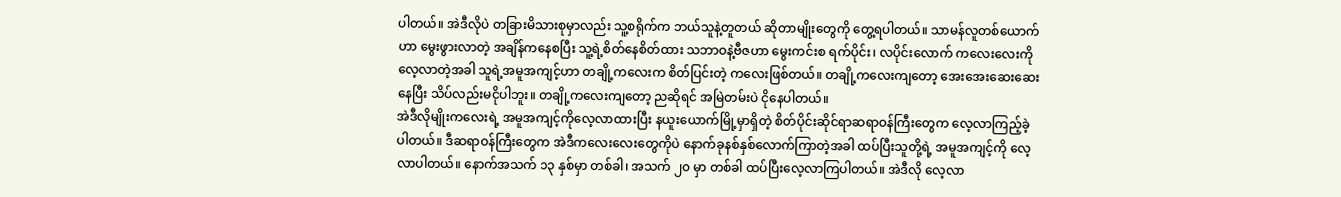ပါတယ်။ အဲဒီလိုပဲ တခြားမိသားစုမှာလည်း သူ့စရိုက်က ဘယ်သူနဲ့တူတယ် ဆိုတာမျိုးတွေကို တွေ့ရပါတယ်။ သာမန်လူတစ်ယောက်ဟာ မွေးဖွားလာတဲ့ အချိန်ကနေစပြီး သူ့ရဲ့စိတ်နေစိတ်ထား သဘာဝနဲ့ဗီဇဟာ မွေးကင်းစ ရက်ပိုင်း၊ လပိုင်းလောက် ကလေးလေးကို လေ့လာတဲ့အခါ သူရဲ့အမူအကျင့်ဟာ တချို့ကလေးက စိတ်ပြင်းတဲ့ ကလေးဖြစ်တယ်။ တချို့ကလေးကျတော့ အေးအေးဆေးဆေးနေပြီး သိပ်လည်းမငိုပါဘူး။ တချို့ကလေးကျတော့ ညဆိုရင် အမြဲတမ်းပဲ ငိုနေပါတယ်။
အဲဒီလိုမျိုးကလေးရဲ့ အမူအကျင့်ကိုလေ့လာထားပြီး နယူးယောက်မြို့မှာရှိတဲ့ စိတ်ပိုင်းဆိုင်ရာဆရာဝန်ကြီးတွေက လေ့လာကြည့်ခဲ့ပါတယ်။ ဒီဆရာဝန်ကြီးတွေက အဲဒီကလေးလေးတွေကိုပဲ နောက်ခုနစ်နှစ်လောက်ကြာတဲ့အခါ ထပ်ပြီးသူတို့ရဲ့ အမူအကျင့်ကို လေ့လာပါတယ်။ နောက်အသက် ၁၃ နှစ်မှာ တစ်ခါ၊ အသက် ၂၀ မှာ တစ်ခါ ထပ်ပြီးလေ့လာကြပါတယ်။ အဲဒီလို လေ့လာ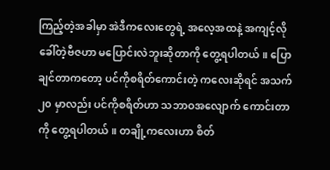ကြည့်တဲ့အခါမှာ အဲဒီကလေးတွေရဲ့ အလေ့အထနဲ့ အကျင့်လိုခေါ်တဲ့ဗီဇဟာ မပြောင်းလဲဘူးဆိုတာကို တွေ့ရပါတယ်။ ပြောချင်တာကတော့ ပင်ကိုစရိတ်ကောင်းတဲ့ ကလေးဆိုရင် အသက် ၂၀ မှာလည်း ပင်ကိုစရိတ်ဟာ သဘာဝအလျောက် ကောင်းတာကို တွေ့ရပါတယ်။ တချို့ကလေးဟာ စိတ်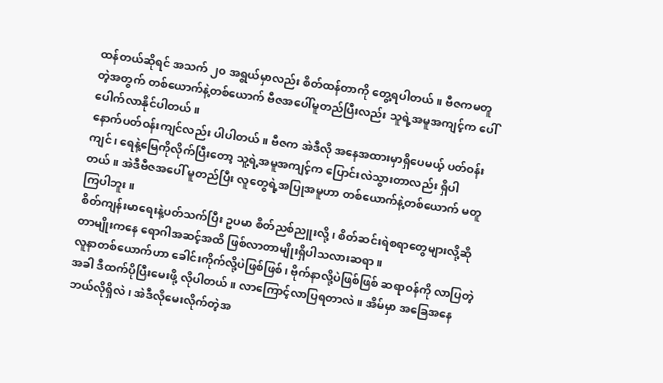ထန်တယ်ဆိုရင် အသက် ၂၀ အရွယ်မှာလည်း စိတ်ထန်တာကို တွေ့ရပါတယ်။ ဗီဇကမတူတဲ့အတွက် တစ်ယောက်နဲ့တစ်ယောက် ဗီဇအပေါ်မူတည်ပြီးလည်း သူရဲ့အမူအကျင့်က ပေါ်ပေါက်လာနိုင်ပါတယ်။
နောက်ပတ်ဝန်းကျင်လည်း ပါပါတယ်။ ဗီဇက အဲဒီလို အနေအထားမှာရှိပေမယ့် ပတ်ဝန်းကျင်၊ ရေနဲ့မြေကိုလိုက်ပြီးတော့ သူ့ရဲ့အမူအကျင့်က ပြောင်းလဲသွားတာလည်း ရှိပါတယ်။ အဲဒီဗီဇအပေါ် မူတည်ပြီး လူတွေရဲ့အပြုအမူဟာ တစ်ယောက်နဲ့တစ်ယောက် မတူကြပါဘူး။
စိတ်ကျန်းမာရေးနဲ့ပတ်သက်ပြီး ဥပမာ စိတ်ညစ်ညူးလို့၊ စိတ်ဆင်းရဲစရာတွေများလို့ဆိုတာမျိုးကနေ ရောဂါအဆင့်အထိ ဖြစ်လာတာမျိုးရှိပါသလားဆရာ။
လူနာတစ်ယောက်ဟာ ခေါင်းကိုက်လို့ပဲဖြစ်ဖြစ်၊ ဗိုက်နာလို့ပဲဖြစ်ဖြစ် ဆရာဝန်ကို လာပြတဲ့အခါ ဒီထက်ပိုပြီးမေးဖို့ လိုပါတယ်။ လာကြောင့်လာပြရတာလဲ။ အိမ်မှာ အခြေအနေဘယ်လိုရှိလဲ၊ အဲဒီလိုမေးလိုက်တဲ့အ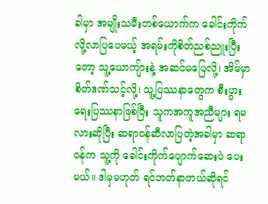ခါမှာ အမျိုးသမီးတစ်ယောက်က ခေါင်းကိုက်လို့လာပြပေမယ့် အရမ်းကိုစိတ်ညစ်ညူးပြီးတော့ သူ့ယောကျ်ားနဲ့ အဆင်မပြေလို့၊ အိမ်မှာ စိတ်ဒဏ်သင့်လို့၊ သူ့ပြဿနာတွေက စီးပွားရေးပြဿနာဖြစ်ပြီး သူကအကူအညီများ ရမလားဆိုပြီး ဆရာဝန်ဆီလာပြတဲ့အခါမှာ ဆရာဝန်က သူ့ကို ခေါင်းကိုက်ပျောက်ဆေးပဲ ပေးမယ်။ ဒါမှမဟုတ် ရင်ဘတ်နာတယ်ဆိုရင်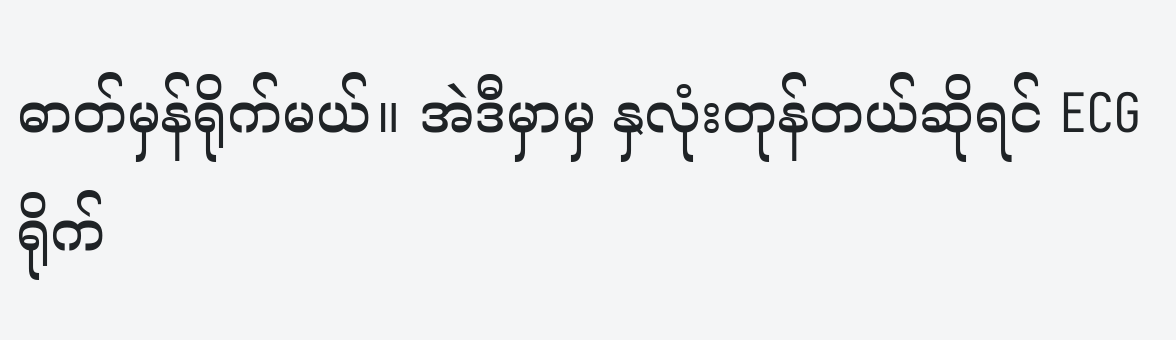ဓာတ်မှန်ရိုက်မယ်။ အဲဒီမှာမှ နှလုံးတုန်တယ်ဆိုရင် ECG ရိုက်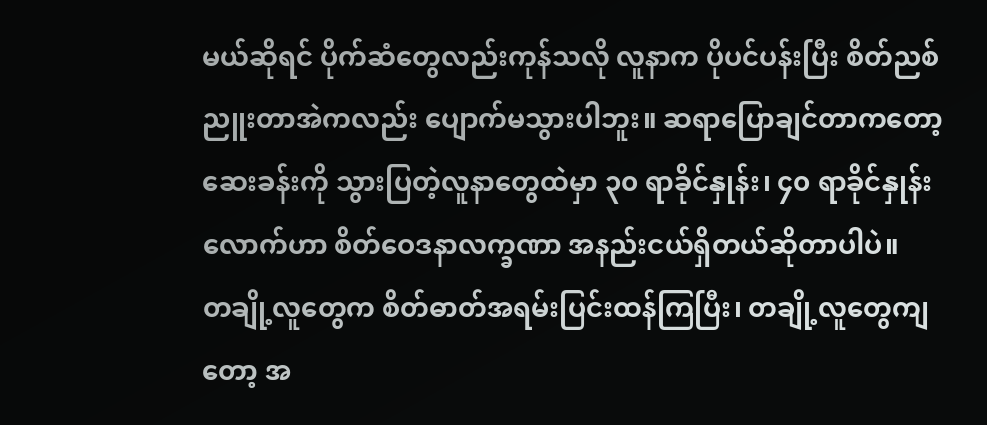မယ်ဆိုရင် ပိုက်ဆံတွေလည်းကုန်သလို လူနာက ပိုပင်ပန်းပြီး စိတ်ညစ်ညူးတာအဲကလည်း ပျောက်မသွားပါဘူး။ ဆရာပြောချင်တာကတော့ ဆေးခန်းကို သွားပြတဲ့လူနာတွေထဲမှာ ၃၀ ရာခိုင်နှုန်း၊ ၄၀ ရာခိုင်နှုန်းလောက်ဟာ စိတ်ဝေဒနာလက္ခဏာ အနည်းငယ်ရှိတယ်ဆိုတာပါပဲ။
တချို့လူတွေက စိတ်ဓာတ်အရမ်းပြင်းထန်ကြပြီး၊ တချို့လူတွေကျတော့ အ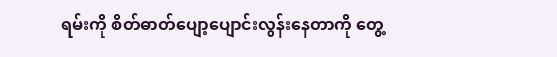ရမ်းကို စိတ်ဓာတ်ပျော့ပျောင်းလွန်းနေတာကို တွေ့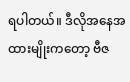ရပါတယ်။ ဒီလိုအနေအထားမျိုးကတော့ ဗီဇ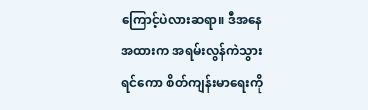ကြောင့်ပဲလားဆရာ။ ဒီအနေအထားက အရမ်းလွန်ကဲသွားရင်ကော စိတ်ကျန်းမာရေးကို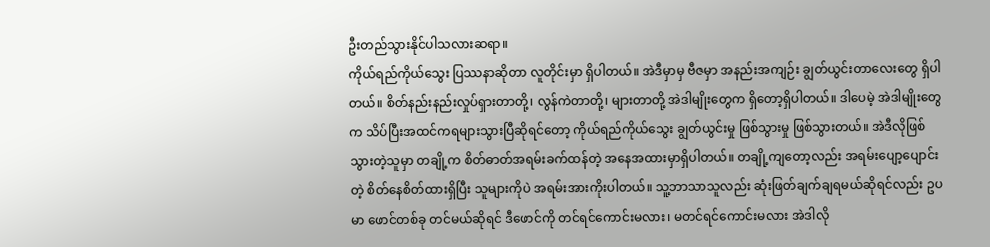ဦးတည်သွားနိုင်ပါသလားဆရာ။
ကိုယ်ရည်ကိုယ်သွေး ပြဿနာဆိုတာ လူတိုင်းမှာ ရှိပါတယ်။ အဲဒီမှာမှ ဗီဇမှာ အနည်းအကျဉ်း ချွတ်ယွင်းတာလေးတွေ ရှိပါတယ်။ စိတ်နည်းနည်းလှုပ်ရှားတာတို့၊ လွန်ကဲတာတို့၊ များတာတို့ အဲဒါမျိုးတွေက ရှိတော့ရှိပါတယ်။ ဒါပေမဲ့ အဲဒါမျိုးတွေက သိပ်ပြီးအထင်ကရများသွားပြီဆိုရင်တော့ ကိုယ်ရည်ကိုယ်သွေး ချွတ်ယွင်းမှု ဖြစ်သွားမှု ဖြစ်သွားတယ်။ အဲဒီလိုဖြစ်သွားတဲ့သူမှာ တချို့က စိတ်ဓာတ်အရမ်းခက်ထန်တဲ့ အနေအထားမှာရှိပါတယ်။ တချို့ကျတော့လည်း အရမ်းပျော့ပျောင်းတဲ့ စိတ်နေစိတ်ထားရှိပြီး သူများကိုပဲ အရမ်းအားကိုးပါတယ်။ သူ့ဘာသာသူလည်း ဆုံးဖြတ်ချက်ချရမယ်ဆိုရင်လည်း ဥပမာ ဖောင်တစ်ခု တင်မယ်ဆိုရင် ဒီဖောင်ကို တင်ရင်ကောင်းမလား၊ မတင်ရင်ကောင်းမလား အဲဒါလို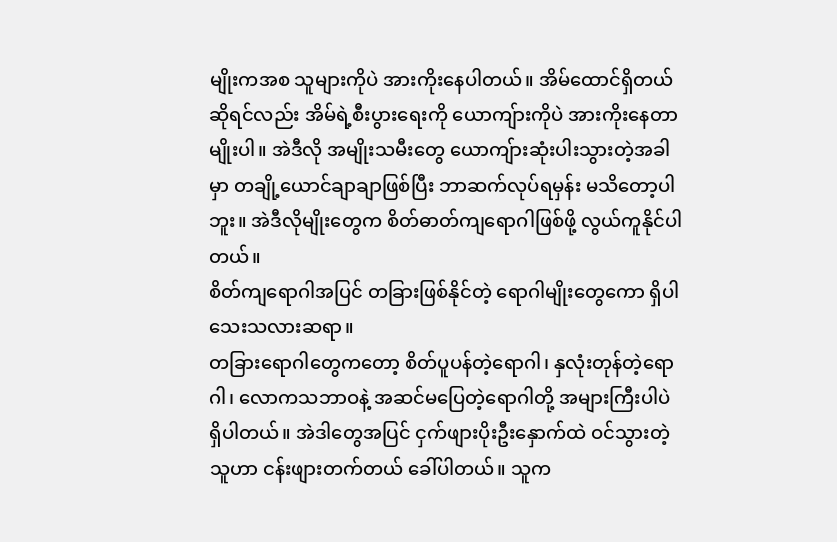မျိုးကအစ သူများကိုပဲ အားကိုးနေပါတယ်။ အိမ်ထောင်ရှိတယ်ဆိုရင်လည်း အိမ်ရဲ့စီးပွားရေးကို ယောကျ်ားကိုပဲ အားကိုးနေတာမျိုးပါ။ အဲဒီလို အမျိုးသမီးတွေ ယောကျ်ားဆုံးပါးသွားတဲ့အခါမှာ တချို့ယောင်ချာချာဖြစ်ပြီး ဘာဆက်လုပ်ရမှန်း မသိတော့ပါဘူး။ အဲဒီလိုမျိုးတွေက စိတ်ဓာတ်ကျရောဂါဖြစ်ဖို့ လွယ်ကူနိုင်ပါတယ်။
စိတ်ကျရောဂါအပြင် တခြားဖြစ်နိုင်တဲ့ ရောဂါမျိုးတွေကော ရှိပါသေးသလားဆရာ။
တခြားရောဂါတွေကတော့ စိတ်ပူပန်တဲ့ရောဂါ၊ နှလုံးတုန်တဲ့ရောဂါ၊ လောကသဘာဝနဲ့ အဆင်မပြေတဲ့ရောဂါတို့ အများကြီးပါပဲ ရှိပါတယ်။ အဲဒါတွေအပြင် ငှက်ဖျားပိုးဦးနှောက်ထဲ ဝင်သွားတဲ့သူဟာ ငန်းဖျားတက်တယ် ခေါ်ပါတယ်။ သူက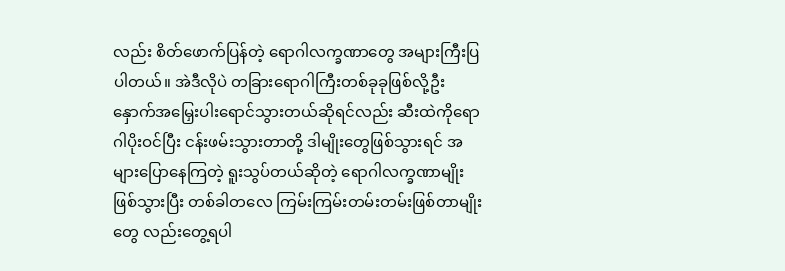လည်း စိတ်ဖောက်ပြန်တဲ့ ရောဂါလက္ခဏာတွေ အများကြီးပြပါတယ်။ အဲဒီလိုပဲ တခြားရောဂါကြီးတစ်ခုခုဖြစ်လို့ဦး နှောက်အမြှေးပါးရောင်သွားတယ်ဆိုရင်လည်း ဆီးထဲကိုရောဂါပိုးဝင်ပြီး ငန်းဖမ်းသွားတာတို့ ဒါမျိုးတွေဖြစ်သွားရင် အများပြောနေကြတဲ့ ရူးသွပ်တယ်ဆိုတဲ့ ရောဂါလက္ခဏာမျိုး ဖြစ်သွားပြီး တစ်ခါတလေ ကြမ်းကြမ်းတမ်းတမ်းဖြစ်တာမျိုးတွေ လည်းတွေ့ရပါ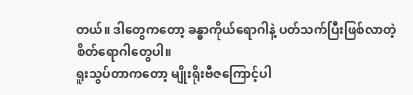တယ်။ ဒါတွေကတော့ ခန္ဓာကိုယ်ရောဂါနဲ့ ပတ်သက်ပြီးဖြစ်လာတဲ့ စိတ်ရောဂါတွေပါ။
ရူးသွပ်တာကတော့ မျိုးရိုးဗီဇကြောင့်ပါ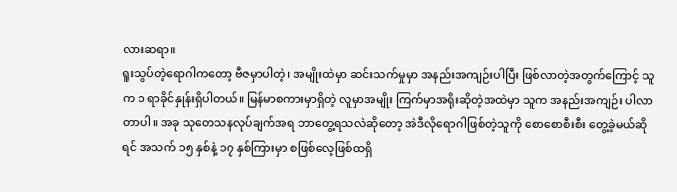လားဆရာ။
ရူးသွပ်တဲ့ရောဂါကတော့ ဗီဇမှာပါတဲ့၊ အမျိုးထဲမှာ ဆင်းသက်မှုမှာ အနည်းအကျဉ်းပါပြီး ဖြစ်လာတဲ့အတွက်ကြောင့် သူက ၁ ရာခိုင်နှုန်းရှိပါတယ်။ မြန်မာစကားမှာရှိတဲ့ လူမှာအမျိုး ကြက်မှာအရိုးဆိုတဲ့အထဲမှာ သူက အနည်းအကျဉ်း ပါလာတာပါ။ အခု သုတေသနလုပ်ချက်အရ ဘာတွေ့ရသလဲဆိုတော့ အဲဒီလိုရောဂါဖြစ်တဲ့သူကို စောစောစီးစီး တွေ့ခဲ့မယ်ဆိုရင် အသက် ၁၅ နှစ်နဲ့ ၁၇ နှစ်ကြားမှာ စဖြစ်လေ့ဖြစ်ထရှိ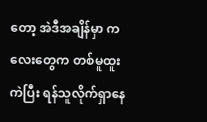တော့ အဲဒီအချိန်မှာ ကလေးတွေက တစ်မူထူးကဲပြီး ရန်သူလိုက်ရှာနေ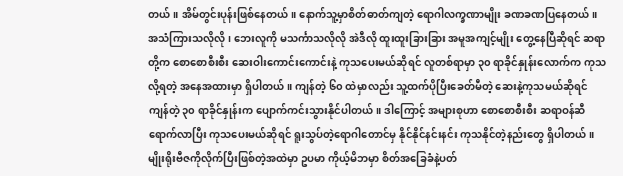တယ်။ အိမ်တွင်းပုန်းဖြစ်နေတယ်။ နောက်သူ့မှာစိတ်ဓာတ်ကျတဲ့ ရောဂါလက္ခဏာမျိုး ခဏခဏပြနေတယ်။ အသံကြားသလိုလို၊ ဘေးလူကို မသင်္ကာသလိုလို အဲဒီလို ထူးထူးခြားခြား အမူအကျင့်မျိုး တွေ့နေပြီဆိုရင် ဆရာတို့က စောစောစီးစီး ဆေးဝါးကောင်းကောင်းနဲ့ ကုသပေးမယ်ဆိုရင် လူတစ်ရာမှာ ၃၀ ရာခိုင်နှုန်းလောက်က ကုသလို့ရတဲ့ အနေအထားမှာ ရှိပါတယ်။ ကျန်တဲ့ ၆၀ ထဲမှာလည်း သူ့ထက်ပိုပြီးခေတ်မီတဲ့ ဆေးနဲ့ကုသမယ်ဆိုရင် ကျန်တဲ့ ၃၀ ရာခိုင်နှုန်းက ပျောက်ကင်းသွားနိုင်ပါတယ်။ ဒါကြောင့် အများစုဟာ စောစောစီးစီး ဆရာဝန်ဆီရောက်လာပြီး ကုသပေးမယ်ဆိုရင် ရူးသွပ်တဲ့ရောဂါတောင်မှ နိုင်နိုင်နင်းနင်း ကုသနိုင်တဲ့နည်းတွေ ရှိပါတယ်။
မျိုးရိုးဗီဇကိုလိုက်ပြီးဖြစ်တဲ့အထဲမှာ ဥပမာ ကိုယ့်မိဘမှာ စိတ်အခြေခံနဲ့ပတ်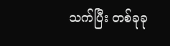သက်ပြီး တစ်ခုခု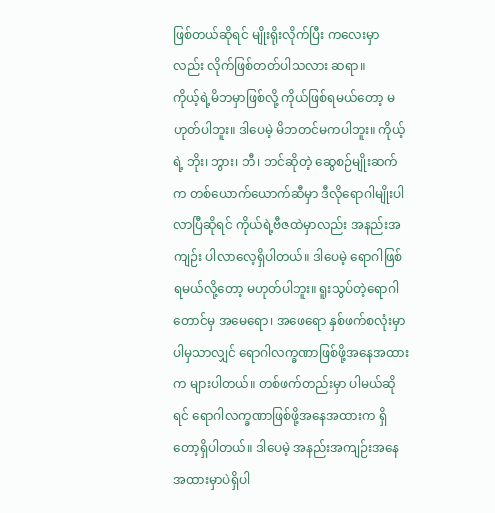ဖြစ်တယ်ဆိုရင် မျိုးရိုးလိုက်ပြီး ကလေးမှာလည်း လိုက်ဖြစ်တတ်ပါသလား ဆရာ။
ကိုယ့်ရဲ့မိဘမှာဖြစ်လို့ ကိုယ်ဖြစ်ရမယ်တော့ မဟုတ်ပါဘူး။ ဒါပေမဲ့ မိဘတင်မကပါဘူး။ ကိုယ့်ရဲ့ ဘိုး၊ ဘွား၊ ဘီ၊ ဘင်ဆိုတဲ့ ဆွေစဉ်မျိုးဆက်က တစ်ယောက်ယောက်ဆီမှာ ဒီလိုရောဂါမျိုးပါလာပြီဆိုရင် ကိုယ်ရဲ့ဗီဇထဲမှာလည်း အနည်းအကျဉ်း ပါလာလေ့ရှိပါတယ်။ ဒါပေမဲ့ ရောဂါဖြစ်ရမယ်လို့တော့ မဟုတ်ပါဘူး။ ရူးသွပ်တဲ့ရောဂါတောင်မှ အမေရော၊ အဖေရော နှစ်ဖက်စလုံးမှာ ပါမှသာလျှင် ရောဂါလက္ခဏာဖြစ်ဖို့အနေအထားက များပါတယ်။ တစ်ဖက်တည်းမှာ ပါမယ်ဆိုရင် ရောဂါလက္ခဏာဖြစ်ဖို့အနေအထားက ရှိတော့ရှိပါတယ်။ ဒါပေမဲ့ အနည်းအကျဉ်းအနေအထားမှာပဲရှိပါ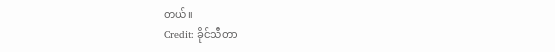တယ်။
Credit: ခိုင်သီတာ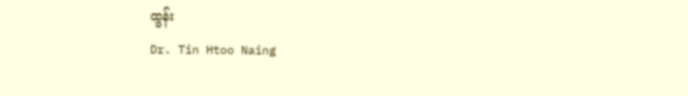ထွန်း
Dr. Tin Htoo Naing